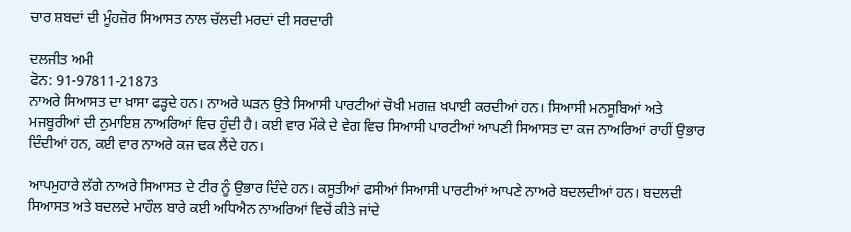ਚਾਰ ਸ਼ਬਦਾਂ ਦੀ ਮੂੰਹਜ਼ੋਰ ਸਿਆਸਤ ਨਾਲ ਚੱਲਦੀ ਮਰਦਾਂ ਦੀ ਸਰਦਾਰੀ

ਦਲਜੀਤ ਅਮੀ
ਫੋਨ: 91-97811-21873
ਨਾਅਰੇ ਸਿਆਸਤ ਦਾ ਖ਼ਾਸਾ ਫੜ੍ਹਦੇ ਹਨ। ਨਾਅਰੇ ਘੜਨ ਉਤੇ ਸਿਆਸੀ ਪਾਰਟੀਆਂ ਚੋਖੀ ਮਗਜ਼ ਖਪਾਈ ਕਰਦੀਆਂ ਹਨ। ਸਿਆਸੀ ਮਨਸੂਬਿਆਂ ਅਤੇ ਮਜਬੂਰੀਆਂ ਦੀ ਨੁਮਾਇਸ਼ ਨਾਅਰਿਆਂ ਵਿਚ ਹੁੰਦੀ ਹੈ। ਕਈ ਵਾਰ ਮੌਕੇ ਦੇ ਵੇਗ ਵਿਚ ਸਿਆਸੀ ਪਾਰਟੀਆਂ ਆਪਣੀ ਸਿਆਸਤ ਦਾ ਕਜ ਨਾਅਰਿਆਂ ਰਾਹੀਂ ਉਭਾਰ ਦਿੰਦੀਆਂ ਹਨ, ਕਈ ਵਾਰ ਨਾਅਰੇ ਕਜ ਢਕ ਲੈਂਦੇ ਹਨ।

ਆਪਮੁਹਾਰੇ ਲੱਗੇ ਨਾਅਰੇ ਸਿਆਸਤ ਦੇ ਟੀਰ ਨੂੰ ਉਭਾਰ ਦਿੰਦੇ ਹਨ। ਕਸੂਤੀਆਂ ਫਸੀਆਂ ਸਿਆਸੀ ਪਾਰਟੀਆਂ ਆਪਣੇ ਨਾਅਰੇ ਬਦਲਦੀਆਂ ਹਨ। ਬਦਲਦੀ ਸਿਆਸਤ ਅਤੇ ਬਦਲਦੇ ਮਾਹੌਲ ਬਾਰੇ ਕਈ ਅਧਿਐਨ ਨਾਅਰਿਆਂ ਵਿਚੋਂ ਕੀਤੇ ਜਾਂਦੇ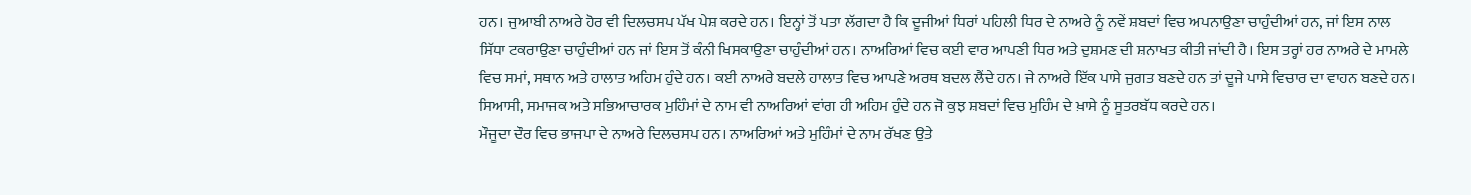ਹਨ। ਜੁਆਬੀ ਨਾਅਰੇ ਹੋਰ ਵੀ ਦਿਲਚਸਪ ਪੱਖ ਪੇਸ਼ ਕਰਦੇ ਹਨ। ਇਨ੍ਹਾਂ ਤੋਂ ਪਤਾ ਲੱਗਦਾ ਹੈ ਕਿ ਦੂਜੀਆਂ ਧਿਰਾਂ ਪਹਿਲੀ ਧਿਰ ਦੇ ਨਾਅਰੇ ਨੂੰ ਨਵੇਂ ਸ਼ਬਦਾਂ ਵਿਚ ਅਪਨਾਉਣਾ ਚਾਹੁੰਦੀਆਂ ਹਨ, ਜਾਂ ਇਸ ਨਾਲ ਸਿੱਧਾ ਟਕਰਾਉਣਾ ਚਾਹੁੰਦੀਆਂ ਹਨ ਜਾਂ ਇਸ ਤੋਂ ਕੰਨੀ ਖਿਸਕਾਉਣਾ ਚਾਹੁੰਦੀਆਂ ਹਨ। ਨਾਅਰਿਆਂ ਵਿਚ ਕਈ ਵਾਰ ਆਪਣੀ ਧਿਰ ਅਤੇ ਦੁਸ਼ਮਣ ਦੀ ਸ਼ਨਾਖਤ ਕੀਤੀ ਜਾਂਦੀ ਹੈ। ਇਸ ਤਰ੍ਹਾਂ ਹਰ ਨਾਅਰੇ ਦੇ ਮਾਮਲੇ ਵਿਚ ਸਮਾਂ, ਸਥਾਨ ਅਤੇ ਹਾਲਾਤ ਅਹਿਮ ਹੁੰਦੇ ਹਨ। ਕਈ ਨਾਅਰੇ ਬਦਲੇ ਹਾਲਾਤ ਵਿਚ ਆਪਣੇ ਅਰਥ ਬਦਲ ਲੈਂਦੇ ਹਨ। ਜੇ ਨਾਅਰੇ ਇੱਕ ਪਾਸੇ ਜੁਗਤ ਬਣਦੇ ਹਨ ਤਾਂ ਦੂਜੇ ਪਾਸੇ ਵਿਚਾਰ ਦਾ ਵਾਹਨ ਬਣਦੇ ਹਨ। ਸਿਆਸੀ, ਸਮਾਜਕ ਅਤੇ ਸਭਿਆਚਾਰਕ ਮੁਹਿੰਮਾਂ ਦੇ ਨਾਮ ਵੀ ਨਾਅਰਿਆਂ ਵਾਂਗ ਹੀ ਅਹਿਮ ਹੁੰਦੇ ਹਨ ਜੋ ਕੁਝ ਸ਼ਬਦਾਂ ਵਿਚ ਮੁਹਿੰਮ ਦੇ ਖ਼ਾਸੇ ਨੂੰ ਸੂਤਰਬੱਧ ਕਰਦੇ ਹਨ।
ਮੌਜੂਦਾ ਦੌਰ ਵਿਚ ਭਾਜਪਾ ਦੇ ਨਾਅਰੇ ਦਿਲਚਸਪ ਹਨ। ਨਾਅਰਿਆਂ ਅਤੇ ਮੁਹਿੰਮਾਂ ਦੇ ਨਾਮ ਰੱਖਣ ਉਤੇ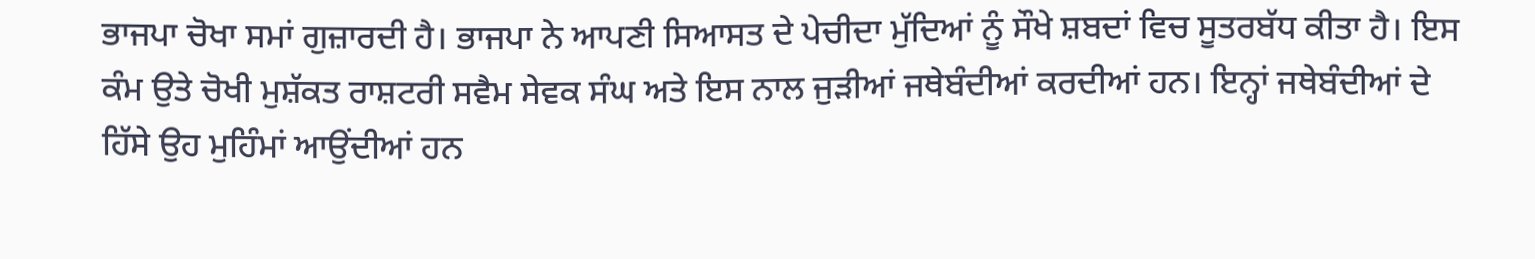ਭਾਜਪਾ ਚੋਖਾ ਸਮਾਂ ਗੁਜ਼ਾਰਦੀ ਹੈ। ਭਾਜਪਾ ਨੇ ਆਪਣੀ ਸਿਆਸਤ ਦੇ ਪੇਚੀਦਾ ਮੁੱਦਿਆਂ ਨੂੰ ਸੌਖੇ ਸ਼ਬਦਾਂ ਵਿਚ ਸੂਤਰਬੱਧ ਕੀਤਾ ਹੈ। ਇਸ ਕੰਮ ਉਤੇ ਚੋਖੀ ਮੁਸ਼ੱਕਤ ਰਾਸ਼ਟਰੀ ਸਵੈਮ ਸੇਵਕ ਸੰਘ ਅਤੇ ਇਸ ਨਾਲ ਜੁੜੀਆਂ ਜਥੇਬੰਦੀਆਂ ਕਰਦੀਆਂ ਹਨ। ਇਨ੍ਹਾਂ ਜਥੇਬੰਦੀਆਂ ਦੇ ਹਿੱਸੇ ਉਹ ਮੁਹਿੰਮਾਂ ਆਉਂਦੀਆਂ ਹਨ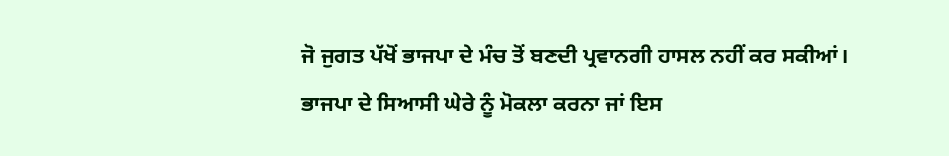ਜੋ ਜੁਗਤ ਪੱਖੋਂ ਭਾਜਪਾ ਦੇ ਮੰਚ ਤੋਂ ਬਣਦੀ ਪ੍ਰਵਾਨਗੀ ਹਾਸਲ ਨਹੀਂ ਕਰ ਸਕੀਆਂ। ਭਾਜਪਾ ਦੇ ਸਿਆਸੀ ਘੇਰੇ ਨੂੰ ਮੋਕਲਾ ਕਰਨਾ ਜਾਂ ਇਸ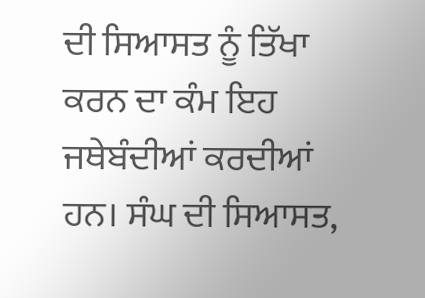ਦੀ ਸਿਆਸਤ ਨੂੰ ਤਿੱਖਾ ਕਰਨ ਦਾ ਕੰਮ ਇਹ ਜਥੇਬੰਦੀਆਂ ਕਰਦੀਆਂ ਹਨ। ਸੰਘ ਦੀ ਸਿਆਸਤ,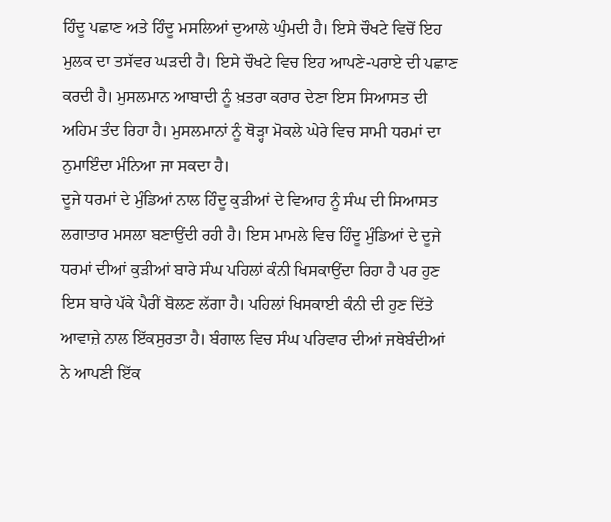ਹਿੰਦੂ ਪਛਾਣ ਅਤੇ ਹਿੰਦੂ ਮਸਲਿਆਂ ਦੁਆਲੇ ਘੁੰਮਦੀ ਹੈ। ਇਸੇ ਚੌਖਟੇ ਵਿਚੋਂ ਇਹ ਮੁਲਕ ਦਾ ਤਸੱਵਰ ਘੜਦੀ ਹੈ। ਇਸੇ ਚੌਖਟੇ ਵਿਚ ਇਹ ਆਪਣੇ-ਪਰਾਏ ਦੀ ਪਛਾਣ ਕਰਦੀ ਹੈ। ਮੁਸਲਮਾਨ ਆਬਾਦੀ ਨੂੰ ਖ਼ਤਰਾ ਕਰਾਰ ਦੇਣਾ ਇਸ ਸਿਆਸਤ ਦੀ ਅਹਿਮ ਤੰਦ ਰਿਹਾ ਹੈ। ਮੁਸਲਮਾਨਾਂ ਨੂੰ ਥੋੜ੍ਹਾ ਮੋਕਲੇ ਘੇਰੇ ਵਿਚ ਸਾਮੀ ਧਰਮਾਂ ਦਾ ਨੁਮਾਇੰਦਾ ਮੰਨਿਆ ਜਾ ਸਕਦਾ ਹੈ।
ਦੂਜੇ ਧਰਮਾਂ ਦੇ ਮੁੰਡਿਆਂ ਨਾਲ ਹਿੰਦੂ ਕੁੜੀਆਂ ਦੇ ਵਿਆਹ ਨੂੰ ਸੰਘ ਦੀ ਸਿਆਸਤ ਲਗਾਤਾਰ ਮਸਲਾ ਬਣਾਉਂਦੀ ਰਹੀ ਹੈ। ਇਸ ਮਾਮਲੇ ਵਿਚ ਹਿੰਦੂ ਮੁੰਡਿਆਂ ਦੇ ਦੂਜੇ ਧਰਮਾਂ ਦੀਆਂ ਕੁੜੀਆਂ ਬਾਰੇ ਸੰਘ ਪਹਿਲਾਂ ਕੰਨੀ ਖਿਸਕਾਉਂਦਾ ਰਿਹਾ ਹੈ ਪਰ ਹੁਣ ਇਸ ਬਾਰੇ ਪੱਕੇ ਪੈਰੀਂ ਬੋਲਣ ਲੱਗਾ ਹੈ। ਪਹਿਲਾਂ ਖਿਸਕਾਈ ਕੰਨੀ ਦੀ ਹੁਣ ਦਿੱਤੇ ਆਵਾਜ਼ੇ ਨਾਲ ਇੱਕਸੁਰਤਾ ਹੈ। ਬੰਗਾਲ ਵਿਚ ਸੰਘ ਪਰਿਵਾਰ ਦੀਆਂ ਜਥੇਬੰਦੀਆਂ ਨੇ ਆਪਣੀ ਇੱਕ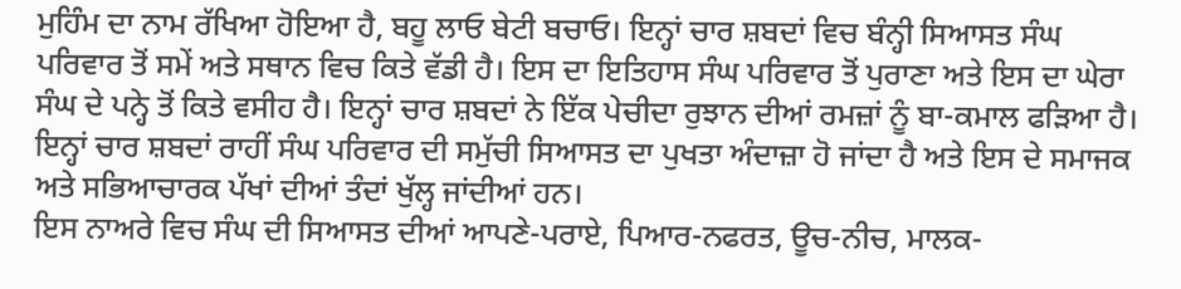ਮੁਹਿੰਮ ਦਾ ਨਾਮ ਰੱਖਿਆ ਹੋਇਆ ਹੈ, ਬਹੂ ਲਾਓ ਬੇਟੀ ਬਚਾਓ। ਇਨ੍ਹਾਂ ਚਾਰ ਸ਼ਬਦਾਂ ਵਿਚ ਬੰਨ੍ਹੀ ਸਿਆਸਤ ਸੰਘ ਪਰਿਵਾਰ ਤੋਂ ਸਮੇਂ ਅਤੇ ਸਥਾਨ ਵਿਚ ਕਿਤੇ ਵੱਡੀ ਹੈ। ਇਸ ਦਾ ਇਤਿਹਾਸ ਸੰਘ ਪਰਿਵਾਰ ਤੋਂ ਪੁਰਾਣਾ ਅਤੇ ਇਸ ਦਾ ਘੇਰਾ ਸੰਘ ਦੇ ਪਨ੍ਹੇ ਤੋਂ ਕਿਤੇ ਵਸੀਹ ਹੈ। ਇਨ੍ਹਾਂ ਚਾਰ ਸ਼ਬਦਾਂ ਨੇ ਇੱਕ ਪੇਚੀਦਾ ਰੁਝਾਨ ਦੀਆਂ ਰਮਜ਼ਾਂ ਨੂੰ ਬਾ-ਕਮਾਲ ਫੜਿਆ ਹੈ। ਇਨ੍ਹਾਂ ਚਾਰ ਸ਼ਬਦਾਂ ਰਾਹੀਂ ਸੰਘ ਪਰਿਵਾਰ ਦੀ ਸਮੁੱਚੀ ਸਿਆਸਤ ਦਾ ਪੁਖਤਾ ਅੰਦਾਜ਼ਾ ਹੋ ਜਾਂਦਾ ਹੈ ਅਤੇ ਇਸ ਦੇ ਸਮਾਜਕ ਅਤੇ ਸਭਿਆਚਾਰਕ ਪੱਖਾਂ ਦੀਆਂ ਤੰਦਾਂ ਖੁੱਲ੍ਹ ਜਾਂਦੀਆਂ ਹਨ।
ਇਸ ਨਾਅਰੇ ਵਿਚ ਸੰਘ ਦੀ ਸਿਆਸਤ ਦੀਆਂ ਆਪਣੇ-ਪਰਾਏ, ਪਿਆਰ-ਨਫਰਤ, ਊਚ-ਨੀਚ, ਮਾਲਕ-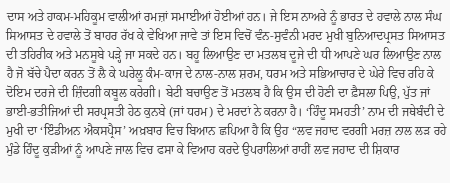ਦਾਸ ਅਤੇ ਹਾਕਮ-ਮਹਿਕੂਮ ਵਾਲੀਆਂ ਰਮਜ਼ਾਂ ਸਮਾਈਆਂ ਹੋਈਆਂ ਹਨ। ਜੇ ਇਸ ਨਾਅਰੇ ਨੂੰ ਭਾਰਤ ਦੇ ਹਵਾਲੇ ਨਾਲ ਸੰਘ ਸਿਆਸਤ ਦੇ ਹਵਾਲੇ ਤੋਂ ਬਾਹਰ ਰੱਖ ਕੇ ਵੇਖਿਆ ਜਾਵੇ ਤਾਂ ਇਸ ਵਿਚੋਂ ਵੰਨ-ਸੁਵੰਨੀ ਮਰਦ ਮੁਖੀ ਬੁਨਿਆਦਪ੍ਰਸਤ ਸਿਆਸਤ ਦੀ ਤਹਿਰੀਕ ਅਤੇ ਮਨਸੂਬੇ ਪੜ੍ਹੇ ਜਾ ਸਕਦੇ ਹਨ। ਬਹੂ ਲਿਆਉਣ ਦਾ ਮਤਲਬ ਦੂਜੇ ਦੀ ਧੀ ਆਪਣੇ ਘਰ ਲਿਆਉਣ ਨਾਲ ਹੈ ਜੋ ਬੱਚੇ ਪੈਦਾ ਕਰਨ ਤੋਂ ਲੈ ਕੇ ਘਰੇਲੂ ਕੰਮ-ਕਾਜ ਦੇ ਨਾਲ-ਨਾਲ ਸ਼ਰਮ, ਧਰਮ ਅਤੇ ਸਭਿਆਚਾਰ ਦੇ ਘੇਰੇ ਵਿਚ ਰਹਿ ਕੇ ਦੋਇਮ ਦਰਜੇ ਦੀ ਜ਼ਿੰਦਗੀ ਕਬੂਲ ਕਰੇਗੀ। ਬੇਟੀ ਬਚਾਉਣ ਤੋਂ ਮਤਲਬ ਹੈ ਕਿ ਉਸ ਦੀ ਹੋਣੀ ਦਾ ਫ਼ੈਸਲਾ ਪਿਉ, ਪੁੱਤ ਜਾਂ ਭਾਈ-ਭਤੀਜਿਆਂ ਦੀ ਸਰਪ੍ਰਸਤੀ ਹੇਠ ਕੁਨਬੇ (ਜਾਂ ਧਰਮ) ਦੇ ਮਰਦਾਂ ਨੇ ਕਰਨਾ ਹੈ। ‘ਹਿੰਦੂ ਸਮਹਤੀ’ ਨਾਮ ਦੀ ਜਥੇਬੰਦੀ ਦੇ ਮੁਖੀ ਦਾ ‘ਇੰਡੀਅਨ ਐਕਸਪ੍ਰੈਸ’ ਅਖ਼ਬਾਰ ਵਿਚ ਬਿਆਨ ਛਪਿਆ ਹੈ ਕਿ ਉਹ “ਲਵ ਜਹਾਦ ਵਰਗੀ ਮਰਜ਼ ਨਾਲ ਲੜ ਰਹੇ ਮੁੰਡੇ ਹਿੰਦੂ ਕੁੜੀਆਂ ਨੂੰ ਆਪਣੇ ਜਾਲ ਵਿਚ ਫਸਾ ਕੇ ਵਿਆਹ ਕਰਦੇ ਉਪਰਾਲਿਆਂ ਰਾਹੀਂ ਲਵ ਜਹਾਦ ਦੀ ਸ਼ਿਕਾਰ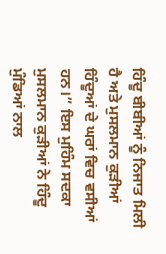ਹਿੰਦੂ ਬੀਬੀਆਂ ਨੂੰ ਨਿਜਾਤ ਮਿਲੀ ਹੈ ਅਤੇ ਮੁਸਲਮਾਨ ਕੁੜੀਆਂ ਹਿੰਦੂਆਂ ਦੇ ਘਰਾਂ ਵਿਚ ਵਸੀਆਂ ਹਨ।” ਇਸ ਮੁਹਿੰਮ ਸਦਕਾ ਮੁਸਲਮਾਨ ਕੁੜੀਆਂ ਨੇ ਹਿੰਦੂ ਮੁੰਡਿਆਂ ਨਾਲ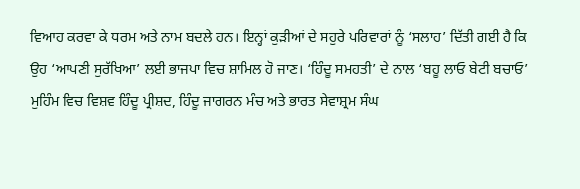ਵਿਆਹ ਕਰਵਾ ਕੇ ਧਰਮ ਅਤੇ ਨਾਮ ਬਦਲੇ ਹਨ। ਇਨ੍ਹਾਂ ਕੁੜੀਆਂ ਦੇ ਸਹੁਰੇ ਪਰਿਵਾਰਾਂ ਨੂੰ ‘ਸਲਾਹ’ ਦਿੱਤੀ ਗਈ ਹੈ ਕਿ ਉਹ ‘ਆਪਣੀ ਸੁਰੱਖਿਆ’ ਲਈ ਭਾਜਪਾ ਵਿਚ ਸ਼ਾਮਿਲ ਹੋ ਜਾਣ। ‘ਹਿੰਦੂ ਸਮਹਤੀ’ ਦੇ ਨਾਲ ‘ਬਹੂ ਲਾਓ ਬੇਟੀ ਬਚਾਓ’ ਮੁਹਿੰਮ ਵਿਚ ਵਿਸ਼ਵ ਹਿੰਦੂ ਪ੍ਰੀਸ਼ਦ, ਹਿੰਦੂ ਜਾਗਰਨ ਮੰਚ ਅਤੇ ਭਾਰਤ ਸੇਵਾਸ਼੍ਰਮ ਸੰਘ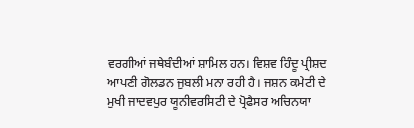ਵਰਗੀਆਂ ਜਥੇਬੰਦੀਆਂ ਸ਼ਾਮਿਲ ਹਨ। ਵਿਸ਼ਵ ਹਿੰਦੂ ਪ੍ਰੀਸ਼ਦ ਆਪਣੀ ਗੋਲਡਨ ਜੁਬਲੀ ਮਨਾ ਰਹੀ ਹੈ। ਜਸ਼ਨ ਕਮੇਟੀ ਦੇ ਮੁਖੀ ਜਾਦਵਪੁਰ ਯੂਨੀਵਰਸਿਟੀ ਦੇ ਪ੍ਰੋਫੈਸਰ ਅਚਿਨਯਾ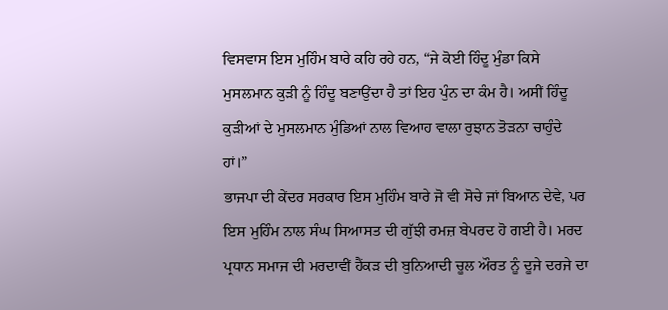ਵਿਸਵਾਸ ਇਸ ਮੁਹਿੰਮ ਬਾਰੇ ਕਹਿ ਰਹੇ ਹਨ, “ਜੇ ਕੋਈ ਹਿੰਦੂ ਮੁੰਡਾ ਕਿਸੇ ਮੁਸਲਮਾਨ ਕੁੜੀ ਨੂੰ ਹਿੰਦੂ ਬਣਾਉਂਦਾ ਹੈ ਤਾਂ ਇਹ ਪੁੰਨ ਦਾ ਕੰਮ ਹੈ। ਅਸੀਂ ਹਿੰਦੂ ਕੁੜੀਆਂ ਦੇ ਮੁਸਲਮਾਨ ਮੁੰਡਿਆਂ ਨਾਲ ਵਿਆਹ ਵਾਲਾ ਰੁਝਾਨ ਤੋੜਨਾ ਚਾਹੁੰਦੇ ਹਾਂ।”
ਭਾਜਪਾ ਦੀ ਕੇਂਦਰ ਸਰਕਾਰ ਇਸ ਮੁਹਿੰਮ ਬਾਰੇ ਜੋ ਵੀ ਸੋਚੇ ਜਾਂ ਬਿਆਨ ਦੇਵੇ, ਪਰ ਇਸ ਮੁਹਿੰਮ ਨਾਲ ਸੰਘ ਸਿਆਸਤ ਦੀ ਗੁੱਝੀ ਰਮਜ਼ ਬੇਪਰਦ ਹੋ ਗਈ ਹੈ। ਮਰਦ ਪ੍ਰਧਾਨ ਸਮਾਜ ਦੀ ਮਰਦਾਵੀਂ ਹੈਂਕੜ ਦੀ ਬੁਨਿਆਦੀ ਚੂਲ ਔਰਤ ਨੂੰ ਦੂਜੇ ਦਰਜੇ ਦਾ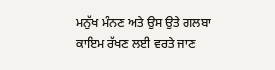ਮਨੁੱਖ ਮੰਨਣ ਅਤੇ ਉਸ ਉਤੇ ਗਲਬਾ ਕਾਇਮ ਰੱਖਣ ਲਈ ਵਰਤੇ ਜਾਣ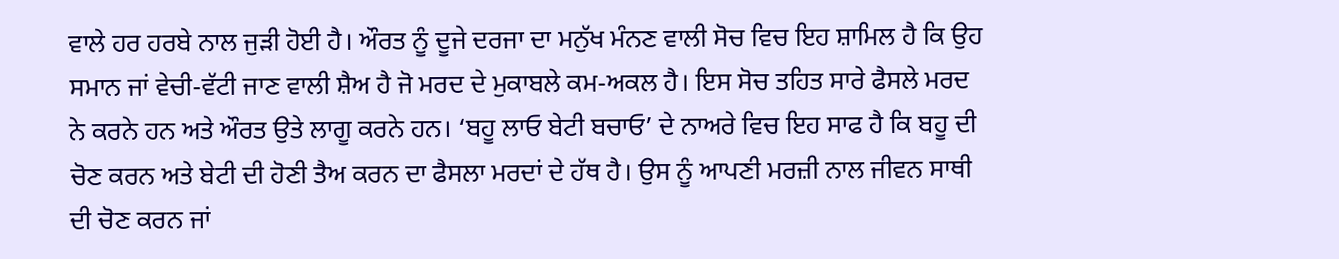ਵਾਲੇ ਹਰ ਹਰਬੇ ਨਾਲ ਜੁੜੀ ਹੋਈ ਹੈ। ਔਰਤ ਨੂੰ ਦੂਜੇ ਦਰਜਾ ਦਾ ਮਨੁੱਖ ਮੰਨਣ ਵਾਲੀ ਸੋਚ ਵਿਚ ਇਹ ਸ਼ਾਮਿਲ ਹੈ ਕਿ ਉਹ ਸਮਾਨ ਜਾਂ ਵੇਚੀ-ਵੱਟੀ ਜਾਣ ਵਾਲੀ ਸ਼ੈਅ ਹੈ ਜੋ ਮਰਦ ਦੇ ਮੁਕਾਬਲੇ ਕਮ-ਅਕਲ ਹੈ। ਇਸ ਸੋਚ ਤਹਿਤ ਸਾਰੇ ਫੈਸਲੇ ਮਰਦ ਨੇ ਕਰਨੇ ਹਨ ਅਤੇ ਔਰਤ ਉਤੇ ਲਾਗੂ ਕਰਨੇ ਹਨ। ‘ਬਹੂ ਲਾਓ ਬੇਟੀ ਬਚਾਓ’ ਦੇ ਨਾਅਰੇ ਵਿਚ ਇਹ ਸਾਫ ਹੈ ਕਿ ਬਹੂ ਦੀ ਚੋਣ ਕਰਨ ਅਤੇ ਬੇਟੀ ਦੀ ਹੋਣੀ ਤੈਅ ਕਰਨ ਦਾ ਫੈਸਲਾ ਮਰਦਾਂ ਦੇ ਹੱਥ ਹੈ। ਉਸ ਨੂੰ ਆਪਣੀ ਮਰਜ਼ੀ ਨਾਲ ਜੀਵਨ ਸਾਥੀ ਦੀ ਚੋਣ ਕਰਨ ਜਾਂ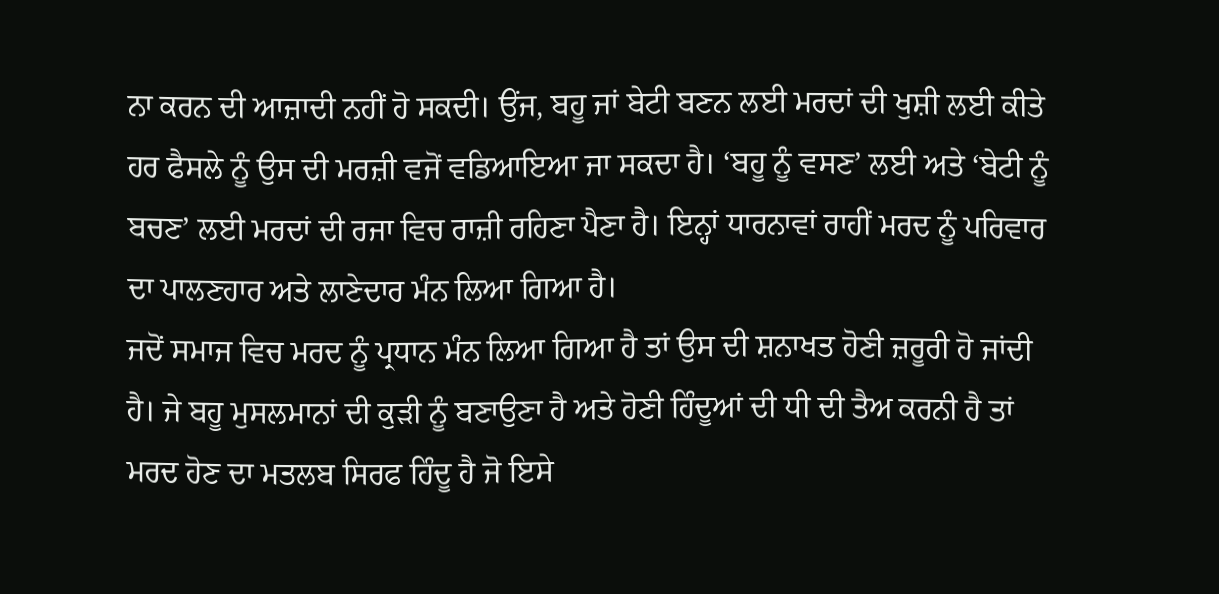ਨਾ ਕਰਨ ਦੀ ਆਜ਼ਾਦੀ ਨਹੀਂ ਹੋ ਸਕਦੀ। ਉਂਜ, ਬਹੂ ਜਾਂ ਬੇਟੀ ਬਣਨ ਲਈ ਮਰਦਾਂ ਦੀ ਖੁਸ਼ੀ ਲਈ ਕੀਤੇ ਹਰ ਫੈਸਲੇ ਨੂੰ ਉਸ ਦੀ ਮਰਜ਼ੀ ਵਜੋਂ ਵਡਿਆਇਆ ਜਾ ਸਕਦਾ ਹੈ। ‘ਬਹੂ ਨੂੰ ਵਸਣ’ ਲਈ ਅਤੇ ‘ਬੇਟੀ ਨੂੰ ਬਚਣ’ ਲਈ ਮਰਦਾਂ ਦੀ ਰਜਾ ਵਿਚ ਰਾਜ਼ੀ ਰਹਿਣਾ ਪੈਣਾ ਹੈ। ਇਨ੍ਹਾਂ ਧਾਰਨਾਵਾਂ ਰਾਹੀਂ ਮਰਦ ਨੂੰ ਪਰਿਵਾਰ ਦਾ ਪਾਲਣਹਾਰ ਅਤੇ ਲਾਣੇਦਾਰ ਮੰਨ ਲਿਆ ਗਿਆ ਹੈ।
ਜਦੋਂ ਸਮਾਜ ਵਿਚ ਮਰਦ ਨੂੰ ਪ੍ਰਧਾਨ ਮੰਨ ਲਿਆ ਗਿਆ ਹੈ ਤਾਂ ਉਸ ਦੀ ਸ਼ਨਾਖਤ ਹੋਣੀ ਜ਼ਰੂਰੀ ਹੋ ਜਾਂਦੀ ਹੈ। ਜੇ ਬਹੂ ਮੁਸਲਮਾਨਾਂ ਦੀ ਕੁੜੀ ਨੂੰ ਬਣਾਉਣਾ ਹੈ ਅਤੇ ਹੋਣੀ ਹਿੰਦੂਆਂ ਦੀ ਧੀ ਦੀ ਤੈਅ ਕਰਨੀ ਹੈ ਤਾਂ ਮਰਦ ਹੋਣ ਦਾ ਮਤਲਬ ਸਿਰਫ ਹਿੰਦੂ ਹੈ ਜੋ ਇਸੇ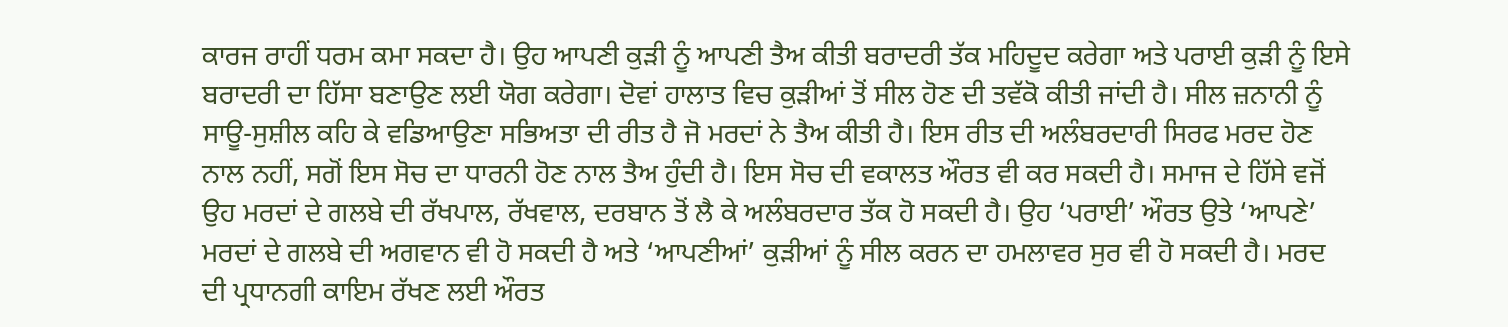ਕਾਰਜ ਰਾਹੀਂ ਧਰਮ ਕਮਾ ਸਕਦਾ ਹੈ। ਉਹ ਆਪਣੀ ਕੁੜੀ ਨੂੰ ਆਪਣੀ ਤੈਅ ਕੀਤੀ ਬਰਾਦਰੀ ਤੱਕ ਮਹਿਦੂਦ ਕਰੇਗਾ ਅਤੇ ਪਰਾਈ ਕੁੜੀ ਨੂੰ ਇਸੇ ਬਰਾਦਰੀ ਦਾ ਹਿੱਸਾ ਬਣਾਉਣ ਲਈ ਯੋਗ ਕਰੇਗਾ। ਦੋਵਾਂ ਹਾਲਾਤ ਵਿਚ ਕੁੜੀਆਂ ਤੋਂ ਸੀਲ ਹੋਣ ਦੀ ਤਵੱਕੋ ਕੀਤੀ ਜਾਂਦੀ ਹੈ। ਸੀਲ ਜ਼ਨਾਨੀ ਨੂੰ ਸਾਊ-ਸੁਸ਼ੀਲ ਕਹਿ ਕੇ ਵਡਿਆਉਣਾ ਸਭਿਅਤਾ ਦੀ ਰੀਤ ਹੈ ਜੋ ਮਰਦਾਂ ਨੇ ਤੈਅ ਕੀਤੀ ਹੈ। ਇਸ ਰੀਤ ਦੀ ਅਲੰਬਰਦਾਰੀ ਸਿਰਫ ਮਰਦ ਹੋਣ ਨਾਲ ਨਹੀਂ, ਸਗੋਂ ਇਸ ਸੋਚ ਦਾ ਧਾਰਨੀ ਹੋਣ ਨਾਲ ਤੈਅ ਹੁੰਦੀ ਹੈ। ਇਸ ਸੋਚ ਦੀ ਵਕਾਲਤ ਔਰਤ ਵੀ ਕਰ ਸਕਦੀ ਹੈ। ਸਮਾਜ ਦੇ ਹਿੱਸੇ ਵਜੋਂ ਉਹ ਮਰਦਾਂ ਦੇ ਗਲਬੇ ਦੀ ਰੱਖਪਾਲ, ਰੱਖਵਾਲ, ਦਰਬਾਨ ਤੋਂ ਲੈ ਕੇ ਅਲੰਬਰਦਾਰ ਤੱਕ ਹੋ ਸਕਦੀ ਹੈ। ਉਹ ‘ਪਰਾਈ’ ਔਰਤ ਉਤੇ ‘ਆਪਣੇ’ ਮਰਦਾਂ ਦੇ ਗਲਬੇ ਦੀ ਅਗਵਾਨ ਵੀ ਹੋ ਸਕਦੀ ਹੈ ਅਤੇ ‘ਆਪਣੀਆਂ’ ਕੁੜੀਆਂ ਨੂੰ ਸੀਲ ਕਰਨ ਦਾ ਹਮਲਾਵਰ ਸੁਰ ਵੀ ਹੋ ਸਕਦੀ ਹੈ। ਮਰਦ ਦੀ ਪ੍ਰਧਾਨਗੀ ਕਾਇਮ ਰੱਖਣ ਲਈ ਔਰਤ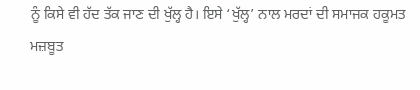ਨੂੰ ਕਿਸੇ ਵੀ ਹੱਦ ਤੱਕ ਜਾਣ ਦੀ ਖੁੱਲ੍ਹ ਹੈ। ਇਸੇ ‘ਖੁੱਲ੍ਹ’ ਨਾਲ ਮਰਦਾਂ ਦੀ ਸਮਾਜਕ ਹਕੂਮਤ ਮਜ਼ਬੂਤ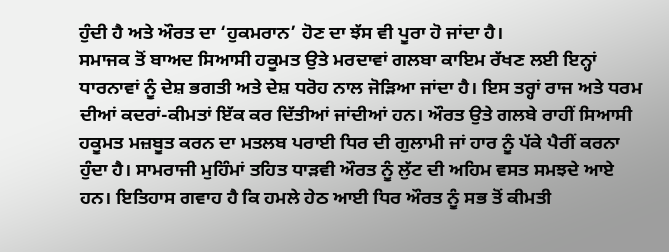ਹੁੰਦੀ ਹੈ ਅਤੇ ਔਰਤ ਦਾ ‘ਹੁਕਮਰਾਨ’ ਹੋਣ ਦਾ ਝੱਸ ਵੀ ਪੂਰਾ ਹੋ ਜਾਂਦਾ ਹੈ।
ਸਮਾਜਕ ਤੋਂ ਬਾਅਦ ਸਿਆਸੀ ਹਕੂਮਤ ਉਤੇ ਮਰਦਾਵਾਂ ਗਲਬਾ ਕਾਇਮ ਰੱਖਣ ਲਈ ਇਨ੍ਹਾਂ ਧਾਰਨਾਵਾਂ ਨੂੰ ਦੇਸ਼ ਭਗਤੀ ਅਤੇ ਦੇਸ਼ ਧਰੋਹ ਨਾਲ ਜੋੜਿਆ ਜਾਂਦਾ ਹੈ। ਇਸ ਤਰ੍ਹਾਂ ਰਾਜ ਅਤੇ ਧਰਮ ਦੀਆਂ ਕਦਰਾਂ-ਕੀਮਤਾਂ ਇੱਕ ਕਰ ਦਿੱਤੀਆਂ ਜਾਂਦੀਆਂ ਹਨ। ਔਰਤ ਉਤੇ ਗਲਬੇ ਰਾਹੀਂ ਸਿਆਸੀ ਹਕੂਮਤ ਮਜ਼ਬੂਤ ਕਰਨ ਦਾ ਮਤਲਬ ਪਰਾਈ ਧਿਰ ਦੀ ਗੁਲਾਮੀ ਜਾਂ ਹਾਰ ਨੂੰ ਪੱਕੇ ਪੈਰੀਂ ਕਰਨਾ ਹੁੰਦਾ ਹੈ। ਸਾਮਰਾਜੀ ਮੁਹਿੰਮਾਂ ਤਹਿਤ ਧਾੜਵੀ ਔਰਤ ਨੂੰ ਲੁੱਟ ਦੀ ਅਹਿਮ ਵਸਤ ਸਮਝਦੇ ਆਏ ਹਨ। ਇਤਿਹਾਸ ਗਵਾਹ ਹੈ ਕਿ ਹਮਲੇ ਹੇਠ ਆਈ ਧਿਰ ਔਰਤ ਨੂੰ ਸਭ ਤੋਂ ਕੀਮਤੀ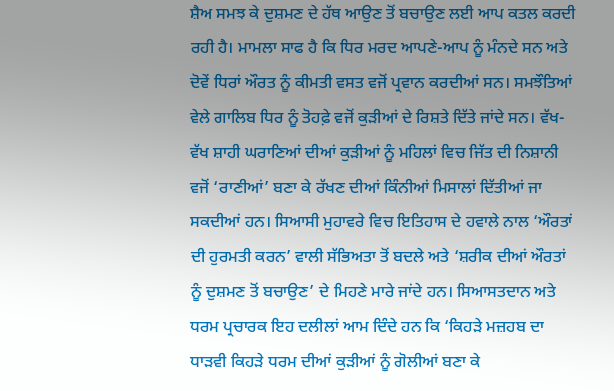ਸ਼ੈਅ ਸਮਝ ਕੇ ਦੁਸ਼ਮਣ ਦੇ ਹੱਥ ਆਉਣ ਤੋਂ ਬਚਾਉਣ ਲਈ ਆਪ ਕਤਲ ਕਰਦੀ ਰਹੀ ਹੈ। ਮਾਮਲਾ ਸਾਫ ਹੈ ਕਿ ਧਿਰ ਮਰਦ ਆਪਣੇ-ਆਪ ਨੂੰ ਮੰਨਦੇ ਸਨ ਅਤੇ ਦੋਵੇਂ ਧਿਰਾਂ ਔਰਤ ਨੂੰ ਕੀਮਤੀ ਵਸਤ ਵਜੋਂ ਪ੍ਰਵਾਨ ਕਰਦੀਆਂ ਸਨ। ਸਮਝੌਤਿਆਂ ਵੇਲੇ ਗਾਲਿਬ ਧਿਰ ਨੂੰ ਤੋਹਫ਼ੇ ਵਜੋਂ ਕੁੜੀਆਂ ਦੇ ਰਿਸ਼ਤੇ ਦਿੱਤੇ ਜਾਂਦੇ ਸਨ। ਵੱਖ-ਵੱਖ ਸ਼ਾਹੀ ਘਰਾਣਿਆਂ ਦੀਆਂ ਕੁੜੀਆਂ ਨੂੰ ਮਹਿਲਾਂ ਵਿਚ ਜਿੱਤ ਦੀ ਨਿਸ਼ਾਨੀ ਵਜੋਂ ‘ਰਾਣੀਆਂ’ ਬਣਾ ਕੇ ਰੱਖਣ ਦੀਆਂ ਕਿੰਨੀਆਂ ਮਿਸਾਲਾਂ ਦਿੱਤੀਆਂ ਜਾ ਸਕਦੀਆਂ ਹਨ। ਸਿਆਸੀ ਮੁਹਾਵਰੇ ਵਿਚ ਇਤਿਹਾਸ ਦੇ ਹਵਾਲੇ ਨਾਲ ‘ਔਰਤਾਂ ਦੀ ਹੁਰਮਤੀ ਕਰਨ’ ਵਾਲੀ ਸੱਭਿਅਤਾ ਤੋਂ ਬਦਲੇ ਅਤੇ ‘ਸ਼ਰੀਕ ਦੀਆਂ ਔਰਤਾਂ ਨੂੰ ਦੁਸ਼ਮਣ ਤੋਂ ਬਚਾਉਣ’ ਦੇ ਮਿਹਣੇ ਮਾਰੇ ਜਾਂਦੇ ਹਨ। ਸਿਆਸਤਦਾਨ ਅਤੇ ਧਰਮ ਪ੍ਰਚਾਰਕ ਇਹ ਦਲੀਲਾਂ ਆਮ ਦਿੰਦੇ ਹਨ ਕਿ ‘ਕਿਹੜੇ ਮਜ਼ਹਬ ਦਾ ਧਾੜਵੀ ਕਿਹੜੇ ਧਰਮ ਦੀਆਂ ਕੁੜੀਆਂ ਨੂੰ ਗੋਲੀਆਂ ਬਣਾ ਕੇ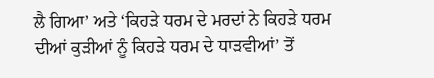ਲੈ ਗਿਆ’ ਅਤੇ ‘ਕਿਹੜੇ ਧਰਮ ਦੇ ਮਰਦਾਂ ਨੇ ਕਿਹੜੇ ਧਰਮ ਦੀਆਂ ਕੁੜੀਆਂ ਨੂੰ ਕਿਹੜੇ ਧਰਮ ਦੇ ਧਾੜਵੀਆਂ’ ਤੋਂ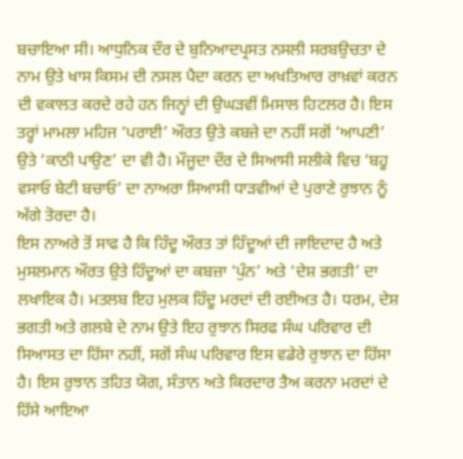ਬਚਾਇਆ ਸੀ। ਆਧੁਨਿਕ ਦੌਰ ਦੇ ਬੁਨਿਆਦਪ੍ਰਸਤ ਨਸਲੀ ਸਰਬਉਚਤਾ ਦੇ ਨਾਮ ਉਤੇ ਖਾਸ ਕਿਸਮ ਦੀ ਨਸਲ ਪੈਦਾ ਕਰਨ ਦਾ ਅਖਤਿਆਰ ਰਾਖ਼ਵਾਂ ਕਰਨ ਦੀ ਵਕਾਲਤ ਕਰਦੇ ਰਹੇ ਹਨ ਜਿਨ੍ਹਾਂ ਦੀ ਉਘੜਵੀਂ ਮਿਸਾਲ ਹਿਟਲਰ ਹੈ। ਇਸ ਤਰ੍ਹਾਂ ਮਾਮਲਾ ਮਹਿਜ ‘ਪਰਾਈ’ ਔਰਤ ਉਤੇ ਕਬਜ਼ੇ ਦਾ ਨਹੀਂ ਸਗੋਂ ‘ਆਪਣੀ’ ਉਤੇ ‘ਕਾਠੀ ਪਾਉਣ’ ਦਾ ਵੀ ਹੈ। ਮੌਜੂਦਾ ਦੌਰ ਦੇ ਸਿਆਸੀ ਸਲੀਕੇ ਵਿਚ ‘ਬਹੂ ਵਸਾਓ ਬੇਟੀ ਬਚਾਓ’ ਦਾ ਨਾਅਰਾ ਸਿਆਸੀ ਧਾੜਵੀਆਂ ਦੇ ਪੁਰਾਣੇ ਰੁਝਾਨ ਨੂੰ ਅੱਗੇ ਤੋਰਦਾ ਹੈ।
ਇਸ ਨਾਅਰੇ ਤੋਂ ਸਾਫ ਹੈ ਕਿ ਹਿੰਦੂ ਔਰਤ ਤਾਂ ਹਿੰਦੂਆਂ ਦੀ ਜਾਇਦਾਦ ਹੈ ਅਤੇ ਮੁਸਲਮਾਨ ਔਰਤ ਉਤੇ ਹਿੰਦੂਆਂ ਦਾ ਕਬਜ਼ਾ ‘ਪੁੰਨ’ ਅਤੇ ‘ਦੇਸ਼ ਭਗਤੀ’ ਦਾ ਲਖਾਇਕ ਹੈ। ਮਤਲਬ ਇਹ ਮੁਲਕ ਹਿੰਦੂ ਮਰਦਾਂ ਦੀ ਰਈਅਤ ਹੈ। ਧਰਮ, ਦੇਸ਼ ਭਗਤੀ ਅਤੇ ਗਲਬੇ ਦੇ ਨਾਮ ਉਤੇ ਇਹ ਰੁਝਾਨ ਸਿਰਫ ਸੰਘ ਪਰਿਵਾਰ ਦੀ ਸਿਆਸਤ ਦਾ ਹਿੱਸਾ ਨਹੀਂ, ਸਗੋਂ ਸੰਘ ਪਰਿਵਾਰ ਇਸ ਵਡੇਰੇ ਰੁਝਾਨ ਦਾ ਹਿੱਸਾ ਹੈ। ਇਸ ਰੁਝਾਨ ਤਹਿਤ ਯੋਗ, ਸੰਤਾਨ ਅਤੇ ਕਿਰਦਾਰ ਤੈਅ ਕਰਨਾ ਮਰਦਾਂ ਦੇ ਹਿੱਸੇ ਆਇਆ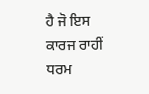ਹੈ ਜੋ ਇਸ ਕਾਰਜ ਰਾਹੀਂ ਧਰਮ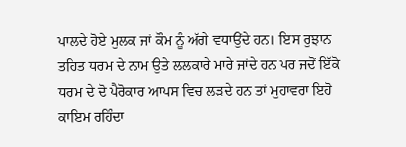ਪਾਲਦੇ ਹੋਏ ਮੁਲਕ ਜਾਂ ਕੌਮ ਨੂੰ ਅੱਗੇ ਵਧਾਉਂਦੇ ਹਨ। ਇਸ ਰੁਝਾਨ ਤਹਿਤ ਧਰਮ ਦੇ ਨਾਮ ਉਤੇ ਲਲਕਾਰੇ ਮਾਰੇ ਜਾਂਦੇ ਹਨ ਪਰ ਜਦੋਂ ਇੱਕੋ ਧਰਮ ਦੇ ਦੋ ਪੈਰੋਕਾਰ ਆਪਸ ਵਿਚ ਲੜਦੇ ਹਨ ਤਾਂ ਮੁਹਾਵਰਾ ਇਹੋ ਕਾਇਮ ਰਹਿੰਦਾ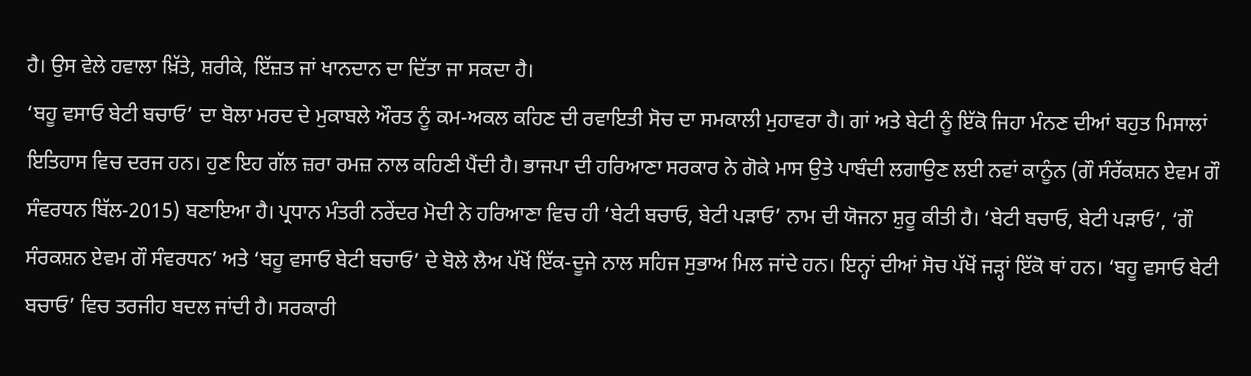ਹੈ। ਉਸ ਵੇਲੇ ਹਵਾਲਾ ਖ਼ਿੱਤੇ, ਸ਼ਰੀਕੇ, ਇੱਜ਼ਤ ਜਾਂ ਖਾਨਦਾਨ ਦਾ ਦਿੱਤਾ ਜਾ ਸਕਦਾ ਹੈ।
‘ਬਹੂ ਵਸਾਓ ਬੇਟੀ ਬਚਾਓ’ ਦਾ ਬੋਲਾ ਮਰਦ ਦੇ ਮੁਕਾਬਲੇ ਔਰਤ ਨੂੰ ਕਮ-ਅਕਲ ਕਹਿਣ ਦੀ ਰਵਾਇਤੀ ਸੋਚ ਦਾ ਸਮਕਾਲੀ ਮੁਹਾਵਰਾ ਹੈ। ਗਾਂ ਅਤੇ ਬੇਟੀ ਨੂੰ ਇੱਕੋ ਜਿਹਾ ਮੰਨਣ ਦੀਆਂ ਬਹੁਤ ਮਿਸਾਲਾਂ ਇਤਿਹਾਸ ਵਿਚ ਦਰਜ ਹਨ। ਹੁਣ ਇਹ ਗੱਲ ਜ਼ਰਾ ਰਮਜ਼ ਨਾਲ ਕਹਿਣੀ ਪੈਂਦੀ ਹੈ। ਭਾਜਪਾ ਦੀ ਹਰਿਆਣਾ ਸਰਕਾਰ ਨੇ ਗੋਕੇ ਮਾਸ ਉਤੇ ਪਾਬੰਦੀ ਲਗਾਉਣ ਲਈ ਨਵਾਂ ਕਾਨੂੰਨ (ਗੌ ਸੰਰੱਕਸ਼ਨ ਏਵਮ ਗੌ ਸੰਵਰਧਨ ਬਿੱਲ-2015) ਬਣਾਇਆ ਹੈ। ਪ੍ਰਧਾਨ ਮੰਤਰੀ ਨਰੇਂਦਰ ਮੋਦੀ ਨੇ ਹਰਿਆਣਾ ਵਿਚ ਹੀ ‘ਬੇਟੀ ਬਚਾਓ, ਬੇਟੀ ਪੜਾਓ’ ਨਾਮ ਦੀ ਯੋਜਨਾ ਸ਼ੁਰੂ ਕੀਤੀ ਹੈ। ‘ਬੇਟੀ ਬਚਾਓ, ਬੇਟੀ ਪੜਾਓ’, ‘ਗੌ ਸੰਰਕਸ਼ਨ ਏਵਮ ਗੌ ਸੰਵਰਧਨ’ ਅਤੇ ‘ਬਹੂ ਵਸਾਓ ਬੇਟੀ ਬਚਾਓ’ ਦੇ ਬੋਲੇ ਲੈਅ ਪੱਖੋਂ ਇੱਕ-ਦੂਜੇ ਨਾਲ ਸਹਿਜ ਸੁਭਾਅ ਮਿਲ ਜਾਂਦੇ ਹਨ। ਇਨ੍ਹਾਂ ਦੀਆਂ ਸੋਚ ਪੱਖੋਂ ਜੜ੍ਹਾਂ ਇੱਕੋ ਥਾਂ ਹਨ। ‘ਬਹੂ ਵਸਾਓ ਬੇਟੀ ਬਚਾਓ’ ਵਿਚ ਤਰਜੀਹ ਬਦਲ ਜਾਂਦੀ ਹੈ। ਸਰਕਾਰੀ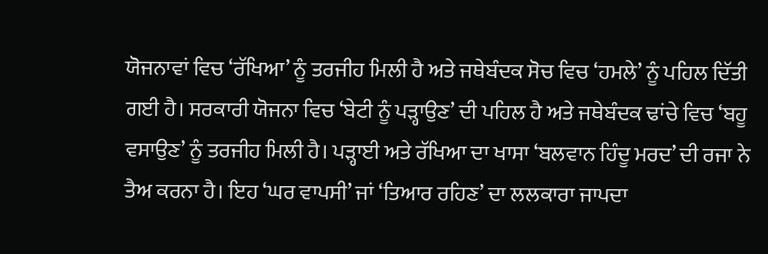ਯੋਜਨਾਵਾਂ ਵਿਚ ‘ਰੱਖਿਆ’ ਨੂੰ ਤਰਜੀਹ ਮਿਲੀ ਹੈ ਅਤੇ ਜਥੇਬੰਦਕ ਸੋਚ ਵਿਚ ‘ਹਮਲੇ’ ਨੂੰ ਪਹਿਲ ਦਿੱਤੀ ਗਈ ਹੈ। ਸਰਕਾਰੀ ਯੋਜਨਾ ਵਿਚ ‘ਬੇਟੀ ਨੂੰ ਪੜ੍ਹਾਉਣ’ ਦੀ ਪਹਿਲ ਹੈ ਅਤੇ ਜਥੇਬੰਦਕ ਢਾਂਚੇ ਵਿਚ ‘ਬਹੂ ਵਸਾਉਣ’ ਨੂੰ ਤਰਜੀਹ ਮਿਲੀ ਹੈ। ਪੜ੍ਹਾਈ ਅਤੇ ਰੱਖਿਆ ਦਾ ਖਾਸਾ ‘ਬਲਵਾਨ ਹਿੰਦੂ ਮਰਦ’ ਦੀ ਰਜਾ ਨੇ ਤੈਅ ਕਰਨਾ ਹੈ। ਇਹ ‘ਘਰ ਵਾਪਸੀ’ ਜਾਂ ‘ਤਿਆਰ ਰਹਿਣ’ ਦਾ ਲਲਕਾਰਾ ਜਾਪਦਾ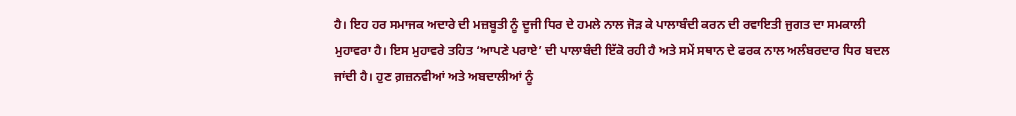ਹੈ। ਇਹ ਹਰ ਸਮਾਜਕ ਅਦਾਰੇ ਦੀ ਮਜ਼ਬੂਤੀ ਨੂੰ ਦੂਜੀ ਧਿਰ ਦੇ ਹਮਲੇ ਨਾਲ ਜੋੜ ਕੇ ਪਾਲਾਬੰਦੀ ਕਰਨ ਦੀ ਰਵਾਇਤੀ ਜੁਗਤ ਦਾ ਸਮਕਾਲੀ ਮੁਹਾਵਰਾ ਹੈ। ਇਸ ਮੁਹਾਵਰੇ ਤਹਿਤ ‘ਆਪਣੇ ਪਰਾਏ’ ਦੀ ਪਾਲਾਬੰਦੀ ਇੱਕੋ ਰਹੀ ਹੈ ਅਤੇ ਸਮੇਂ ਸਥਾਨ ਦੇ ਫਰਕ ਨਾਲ ਅਲੰਬਰਦਾਰ ਧਿਰ ਬਦਲ ਜਾਂਦੀ ਹੈ। ਹੁਣ ਗ਼ਜ਼ਨਵੀਆਂ ਅਤੇ ਅਬਦਾਲੀਆਂ ਨੂੰ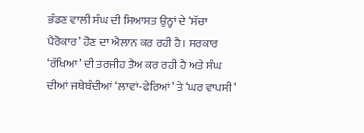ਭੰਡਣ ਵਾਲੀ ਸੰਘ ਦੀ ਸਿਆਸਤ ਉਨ੍ਹਾਂ ਦੇ ‘ਸੱਚਾ ਪੈਰੋਕਾਰ’ ਹੋਣ ਦਾ ਐਲਾਨ ਕਰ ਰਹੀ ਹੈ। ਸਰਕਾਰ ‘ਰੱਖਿਆ’ ਦੀ ਤਰਜੀਹ ਤੈਅ ਕਰ ਰਹੀ ਹੈ ਅਤੇ ਸੰਘ ਦੀਆਂ ਜਥੇਬੰਦੀਆਂ ‘ਲਾਵਾਂ-ਫੇਰਿਆਂ’ ਤੇ ‘ਘਰ ਵਾਪਸੀ’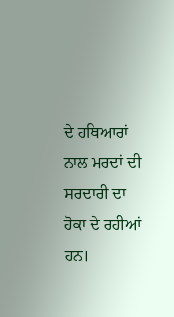ਦੇ ਹਥਿਆਰਾਂ ਨਾਲ ਮਰਦਾਂ ਦੀ ਸਰਦਾਰੀ ਦਾ ਹੋਕਾ ਦੇ ਰਹੀਆਂ ਹਨ।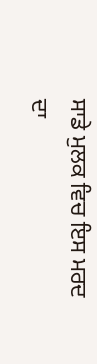ਸਾਡੇ ਮੁਲਕ ਵਿਚ ਇਸ ਮਰਦ ਦਾ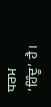ਧਰਮ ‘ਹਿੰਦੂ’ ਹੈ।